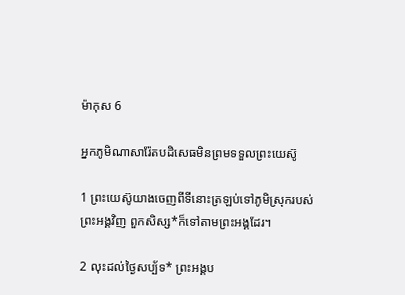ម៉ាកុស 6

អ្នកភូមិណាសារ៉ែតបដិសេធមិនព្រមទទួលព្រះ‌យេស៊ូ

1 ព្រះ‌យេស៊ូយាងចេញពីទីនោះត្រឡប់ទៅភូមិស្រុករបស់ព្រះ‌អង្គវិញ ពួកសិស្ស*ក៏ទៅតាមព្រះ‌អង្គដែរ។

2 លុះដល់ថ្ងៃសប្ប័ទ* ព្រះ‌អង្គប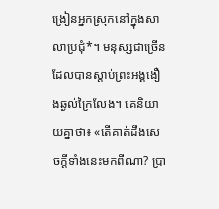ង្រៀនអ្នកស្រុកនៅក្នុងសាលាប្រជុំ*។ មនុស្សជាច្រើនដែលបានស្ដាប់ព្រះ‌អង្គងឿង‌ឆ្ងល់ក្រៃ‌លែង។ គេនិយាយគ្នាថា៖ «តើគាត់ដឹងសេចក្ដីទាំងនេះមកពីណា? ប្រា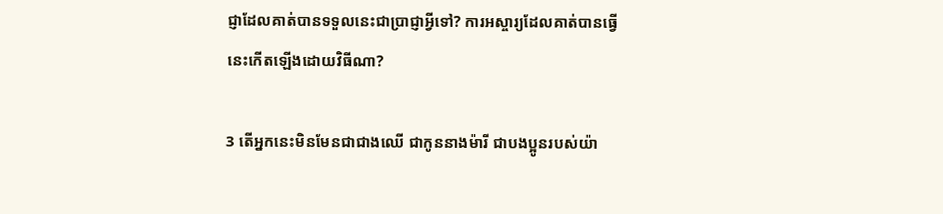ជ្ញាដែលគាត់បានទទួលនេះជាប្រាជ្ញាអ្វីទៅ? ការ‌អស្ចារ្យដែលគាត់បានធ្វើនេះកើតឡើងដោយវិធីណា?

3 តើអ្នកនេះមិនមែនជាជាងឈើ ជាកូននាងម៉ារី ជាបង‌ប្អូនរបស់យ៉ា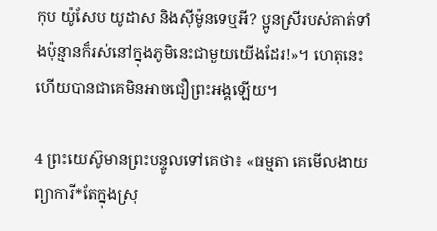កុប យ៉ូសែប យូដាស និងស៊ីម៉ូនទេឬអី? ប្អូនស្រីរបស់គាត់ទាំងប៉ុន្មានក៏រស់នៅក្នុងភូមិនេះជាមួយយើងដែរ!»។ ហេតុនេះហើយបានជាគេមិនអាចជឿព្រះ‌អង្គឡើយ។

4 ព្រះ‌យេស៊ូមានព្រះ‌បន្ទូលទៅគេថា៖ «ធម្មតា គេមើល‌ងាយព្យាការី*តែក្នុងស្រុ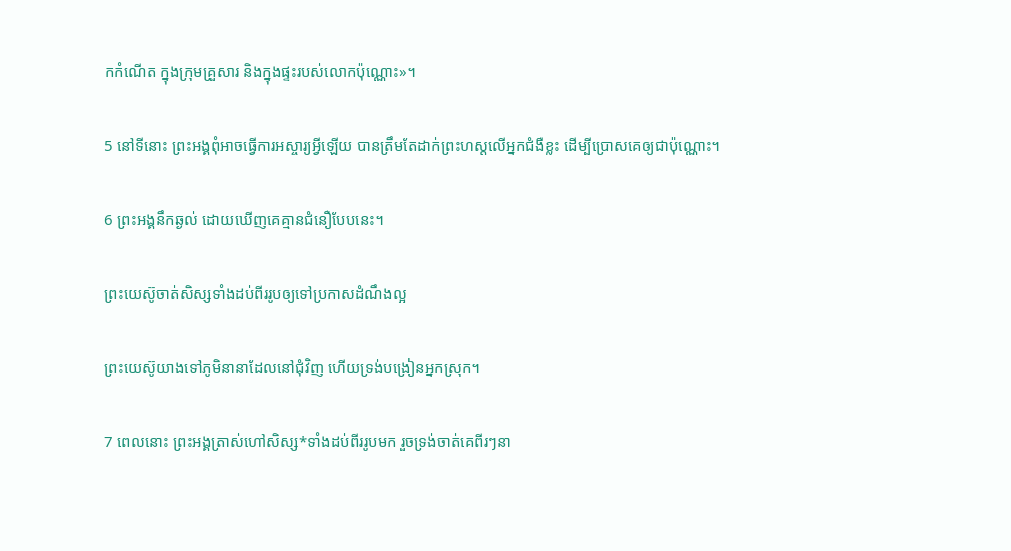កកំណើត ក្នុងក្រុមគ្រួសារ និងក្នុងផ្ទះរបស់លោកប៉ុណ្ណោះ»។

5 នៅទីនោះ ព្រះ‌អង្គពុំអាចធ្វើការ‌អស្ចារ្យអ្វីឡើយ បានត្រឹមតែដាក់ព្រះ‌ហស្ដលើអ្នកជំងឺខ្លះ ដើម្បីប្រោសគេឲ្យជាប៉ុណ្ណោះ។

6 ព្រះ‌អង្គនឹកឆ្ងល់ ដោយឃើញគេគ្មានជំនឿបែបនេះ។

ព្រះ‌យេស៊ូចាត់សិស្សទាំងដប់‌ពីររូបឲ្យទៅប្រកាសដំណឹង‌ល្អ

ព្រះ‌យេស៊ូយាងទៅភូមិនានាដែលនៅជុំ‌វិញ ហើយទ្រង់បង្រៀនអ្នកស្រុក។

7 ពេលនោះ ព្រះ‌អង្គត្រាស់ហៅសិស្ស*ទាំងដប់‌ពីររូបមក រួចទ្រង់ចាត់គេពីរៗនា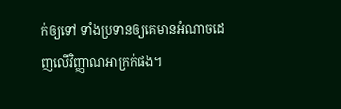ក់ឲ្យទៅ ទាំងប្រទានឲ្យគេមានអំណាចដេញលើវិញ្ញាណអាក្រក់ផង។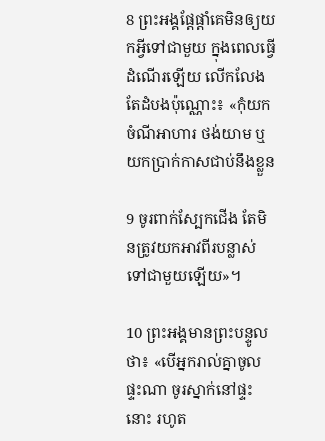8 ព្រះ‌អង្គផ្ដែ‌ផ្ដាំគេមិនឲ្យយកអ្វីទៅជាមួយ ក្នុងពេលធ្វើដំណើរឡើយ លើក‌លែងតែដំបងប៉ុណ្ណោះ៖ «កុំយកចំណីអាហារ ថង់យាម ឬយកប្រាក់កាសជាប់នឹងខ្លួន

9 ចូរពាក់ស្បែកជើង តែមិនត្រូវយកអាវពីរបន្លាស់ទៅជាមួយឡើយ»។

10 ព្រះ‌អង្គមានព្រះ‌បន្ទូលថា៖ «បើអ្នករាល់គ្នាចូលផ្ទះណា ចូរស្នាក់នៅផ្ទះនោះ រហូត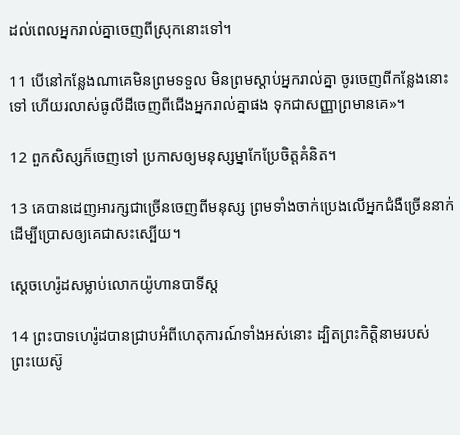ដល់ពេលអ្នករាល់គ្នាចេញពីស្រុកនោះទៅ។

11 បើនៅកន្លែងណាគេមិនព្រមទទួល មិនព្រមស្ដាប់អ្នករាល់គ្នា ចូរចេញពីកន្លែងនោះទៅ ហើយរលាស់ធូលីដីចេញពីជើងអ្នករាល់គ្នាផង ទុកជាសញ្ញាព្រមានគេ»។

12 ពួកសិស្សក៏ចេញទៅ ប្រកាសឲ្យមនុស្ស‌ម្នាកែប្រែចិត្តគំនិត។

13 គេបានដេញអារក្សជាច្រើនចេញពីមនុស្ស ព្រមទាំងចាក់ប្រេងលើអ្នកជំងឺច្រើននាក់ ដើម្បីប្រោសឲ្យគេជាសះ‌ស្បើយ។

ស្ដេចហេរ៉ូដសម្លាប់លោកយ៉ូហាន‌បាទីស្ដ

14 ព្រះ‌បាទហេរ៉ូដបានជ្រាបអំពីហេតុ‌ការណ៍ទាំងអស់នោះ ដ្បិតព្រះ‌កិត្តិនាមរបស់ព្រះ‌យេស៊ូ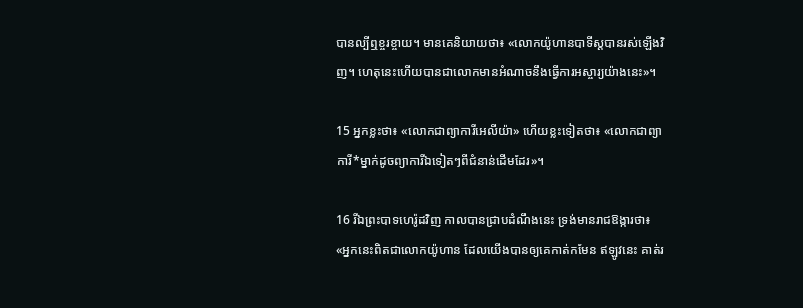បានល្បីឮខ្ចរ‌ខ្ចាយ។ មានគេនិយាយថា៖ «លោកយ៉ូហាន‌បាទីស្ដបានរស់ឡើងវិញ។ ហេតុនេះហើយបានជាលោកមានអំណាចនឹងធ្វើការអស្ចារ្យយ៉ាងនេះ»។

15 អ្នកខ្លះថា៖ «លោកជាព្យាការីអេលីយ៉ា» ហើយខ្លះទៀតថា៖ «លោកជាព្យាការី*ម្នាក់ដូចព្យាការីឯទៀតៗពីជំនាន់ដើមដែរ»។

16 រីឯព្រះ‌បាទហេរ៉ូដវិញ កាលបានជ្រាបដំណឹងនេះ ទ្រង់មានរាជ‌ឱង្ការថា៖ «អ្នកនេះពិតជាលោកយ៉ូហាន ដែលយើងបានឲ្យគេកាត់កមែន ឥឡូវនេះ គាត់រ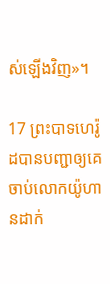ស់ឡើងវិញ»។

17 ព្រះ‌បាទហេរ៉ូដបានបញ្ជាឲ្យគេចាប់លោកយ៉ូហានដាក់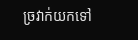ច្រវាក់យកទៅ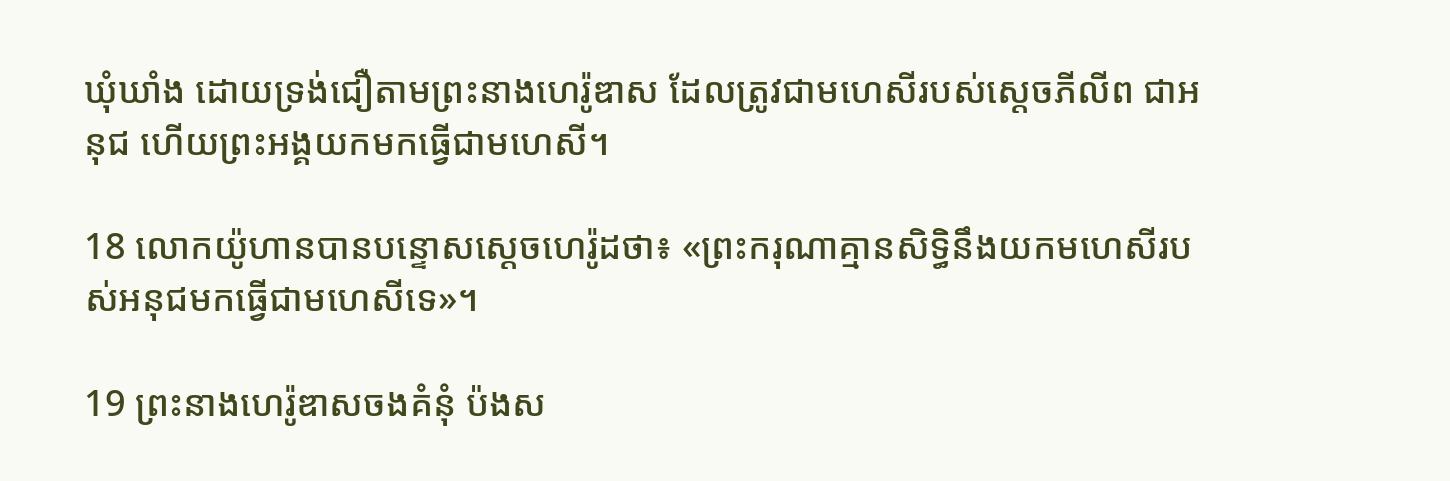ឃុំ‌ឃាំង ដោយទ្រង់ជឿតាមព្រះ‌នាងហេរ៉ូ‌ឌាស ដែលត្រូវជាមហេសីរបស់ស្ដេចភីលីព ជាអនុជ ហើយព្រះ‌អង្គយកមកធ្វើជាមហេសី។

18 លោកយ៉ូហានបានបន្ទោសស្ដេចហេរ៉ូដថា៖ «ព្រះ‌ករុណាគ្មានសិទ្ធិនឹងយកមហេសីរបស់អនុជមកធ្វើជាមហេសីទេ»។

19 ព្រះ‌នាងហេរ៉ូ‌ឌាសចងគំនុំ ប៉ងស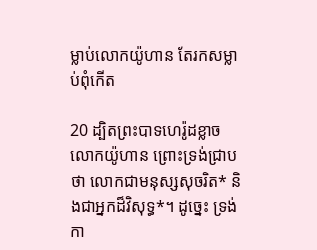ម្លាប់លោកយ៉ូហាន តែរកសម្លាប់ពុំកើត

20 ដ្បិតព្រះ‌បាទហេរ៉ូដខ្លាចលោកយ៉ូហាន ព្រោះទ្រង់ជ្រាបថា លោកជាមនុស្សសុចរិត* និងជាអ្នកដ៏‌វិសុទ្ធ*។ ដូច្នេះ ទ្រង់កា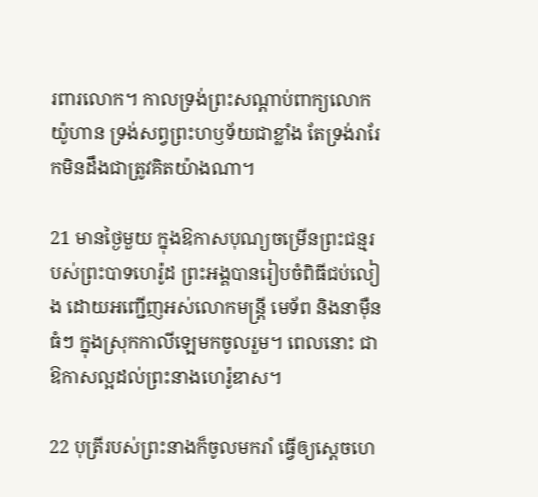រពារលោក។ កាលទ្រង់ព្រះ‌សណ្ដាប់ពាក្យលោកយ៉ូហាន ទ្រង់សព្វព្រះ‌ហឫទ័យជាខ្លាំង តែទ្រង់រារែកមិនដឹងជាត្រូវគិតយ៉ាងណា។

21 មានថ្ងៃមួយ ក្នុងឱកាសបុណ្យចម្រើនព្រះ‌ជន្មរបស់ព្រះ‌បាទហេរ៉ូដ ព្រះ‌អង្គបានរៀបចំពិធីជប់‌លៀង ដោយអញ្ជើញអស់លោកមន្ត្រី មេ‌ទ័ព និងនាម៉ឺនធំៗ ក្នុងស្រុកកាលី‌ឡេមកចូលរួម។ ពេលនោះ ជាឱកាសល្អដល់ព្រះ‌នាងហេរ៉ូ‌ឌាស។

22 បុត្រីរបស់ព្រះ‌នាងក៏ចូលមករាំ ធ្វើឲ្យស្ដេចហេ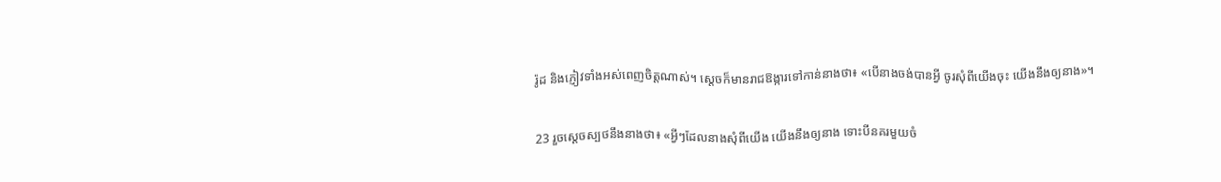រ៉ូដ និងភ្ញៀវទាំងអស់ពេញចិត្តណាស់។ ស្ដេចក៏មានរាជ‌ឱង្ការទៅកាន់នាងថា៖ «បើនាងចង់បានអ្វី ចូរសុំពីយើងចុះ យើងនឹងឲ្យនាង»។

23 រួចស្ដេចស្បថនឹងនាងថា៖ «អ្វីៗដែលនាងសុំពីយើង យើងនឹងឲ្យនាង ទោះបីនគរមួយចំ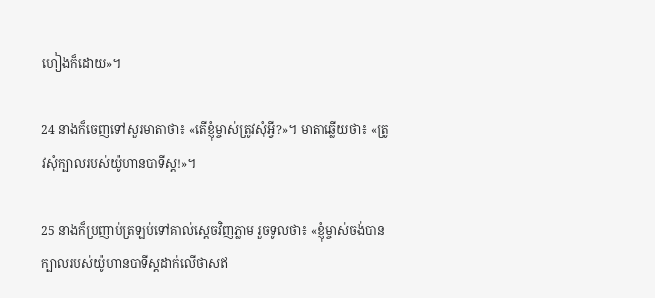ហៀងក៏ដោយ»។

24 នាងក៏ចេញទៅសួរមាតាថា៖ «តើខ្ញុំម្ចាស់ត្រូវសុំអ្វី?»។ មាតាឆ្លើយថា៖ «ត្រូវសុំក្បាលរបស់យ៉ូហាន‌បាទីស្ដ!»។

25 នាងក៏ប្រញាប់ត្រឡប់ទៅគាល់ស្ដេចវិញភ្លាម រួចទូលថា៖ «ខ្ញុំម្ចាស់ចង់បានក្បាលរបស់យ៉ូហាន‌បាទីស្ដដាក់លើថាសឥ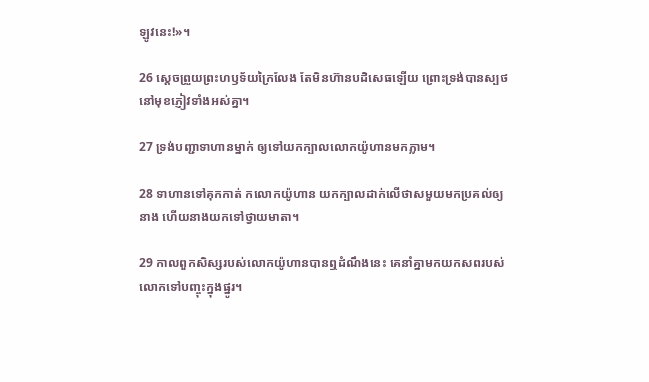ឡូវនេះ!»។

26 ស្ដេចព្រួយព្រះ‌ហឫទ័យក្រៃ‌លែង តែមិនហ៊ានបដិសេធឡើយ ព្រោះទ្រង់បានស្បថនៅមុខភ្ញៀវទាំងអស់គ្នា។

27 ទ្រង់បញ្ជាទាហានម្នាក់ ឲ្យទៅយកក្បាលលោកយ៉ូហានមកភ្លាម។

28 ទាហានទៅគុកកាត់ កលោកយ៉ូហាន យកក្បាលដាក់លើថាសមួយមកប្រគល់ឲ្យនាង ហើយនាងយកទៅថ្វាយមាតា។

29 កាលពួកសិស្សរបស់លោកយ៉ូហានបានឮដំណឹងនេះ គេនាំគ្នាមកយកសពរបស់លោកទៅបញ្ចុះក្នុងផ្នូរ។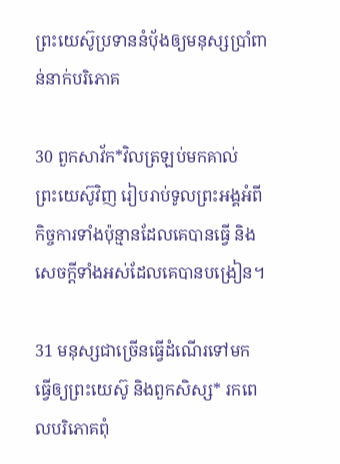ព្រះ‌យេស៊ូប្រទាននំប៉័ងឲ្យមនុស្សប្រាំពាន់នាក់បរិ‌ភោគ

30 ពួកសាវ័ក*វិលត្រឡប់មកគាល់ព្រះ‌យេស៊ូវិញ រៀបរាប់ទូលព្រះ‌អង្គអំពីកិច្ចការទាំងប៉ុន្មានដែលគេបានធ្វើ និងសេចក្ដីទាំងអស់ដែលគេបានបង្រៀន។

31 មនុស្សជាច្រើនធ្វើដំណើរទៅមក ធ្វើឲ្យព្រះ‌យេស៊ូ និងពួកសិស្ស* រកពេលបរិ‌ភោគពុំ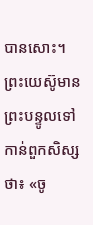បានសោះ។ ព្រះ‌យេស៊ូមានព្រះ‌បន្ទូលទៅកាន់ពួកសិស្សថា៖ «ចូ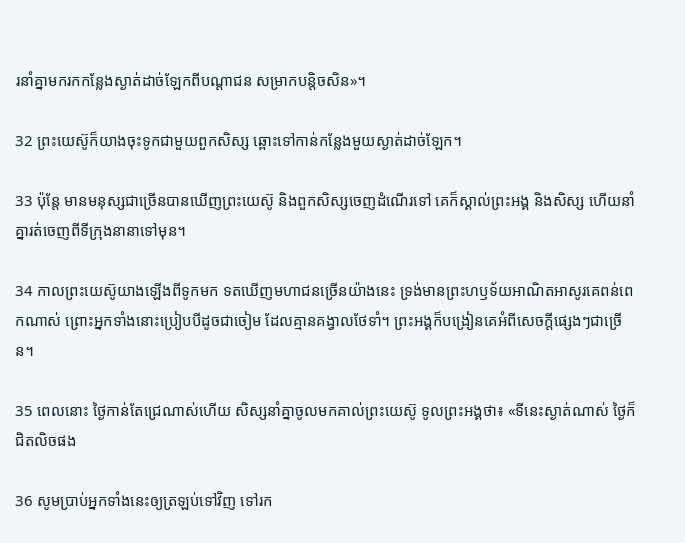រនាំគ្នាមករកកន្លែងស្ងាត់ដាច់ឡែកពីបណ្ដា‌ជន សម្រាកបន្តិចសិន»។

32 ព្រះ‌យេស៊ូក៏យាងចុះទូកជាមួយពួកសិស្ស ឆ្ពោះទៅកាន់កន្លែងមួយស្ងាត់ដាច់ឡែក។

33 ប៉ុន្តែ មានមនុស្សជាច្រើនបានឃើញព្រះ‌យេស៊ូ និងពួកសិស្សចេញដំណើរទៅ គេក៏ស្គាល់ព្រះ‌អង្គ និងសិស្ស ហើយនាំគ្នារត់ចេញពីទីក្រុងនានាទៅមុន។

34 កាលព្រះ‌យេស៊ូយាងឡើងពីទូកមក ទតឃើញមហា‌ជនច្រើនយ៉ាងនេះ ទ្រង់មានព្រះ‌ហឫទ័យអាណិតអាសូរគេពន់ពេកណាស់ ព្រោះអ្នកទាំងនោះប្រៀប‌បីដូចជាចៀម ដែលគ្មានគង្វាលថែទាំ។ ព្រះ‌អង្គក៏បង្រៀនគេអំពីសេចក្ដីផ្សេងៗជាច្រើន។

35 ពេលនោះ ថ្ងៃកាន់តែជ្រេណាស់ហើយ សិស្សនាំគ្នាចូលមកគាល់ព្រះ‌យេស៊ូ ទូលព្រះ‌អង្គថា៖ «ទីនេះស្ងាត់ណាស់ ថ្ងៃក៏ជិតលិចផង

36 សូមប្រាប់អ្នកទាំងនេះឲ្យត្រឡប់ទៅវិញ ទៅរក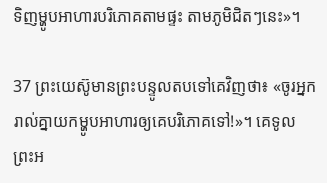ទិញម្ហូបអាហារបរិ‌ភោគតាមផ្ទះ តាមភូមិជិតៗនេះ»។

37 ព្រះ‌យេស៊ូមានព្រះ‌បន្ទូលតបទៅគេវិញថា៖ «ចូរអ្នករាល់គ្នាយកម្ហូបអាហារឲ្យគេបរិ‌ភោគទៅ!»។ គេទូលព្រះ‌អ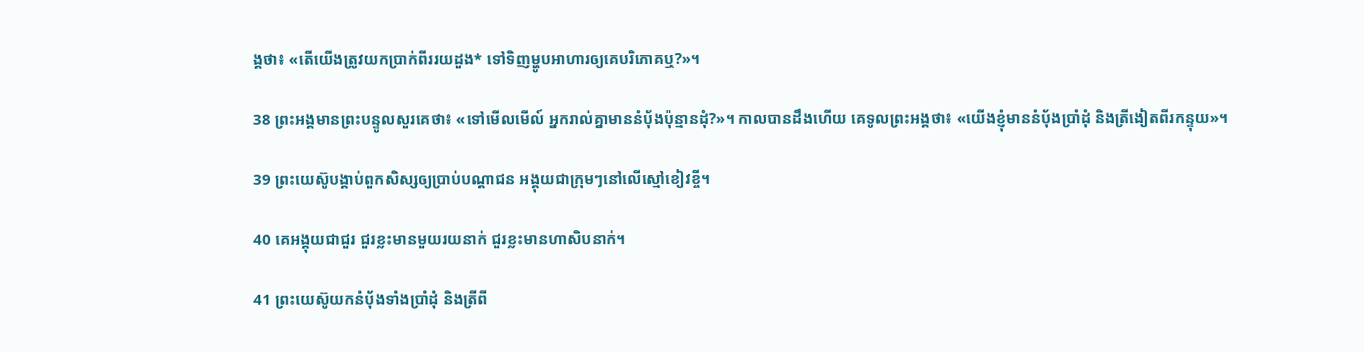ង្គថា៖ «តើយើងត្រូវយកប្រាក់ពីររយដួង* ទៅទិញម្ហូបអាហារឲ្យគេបរិ‌ភោគឬ?»។

38 ព្រះ‌អង្គមានព្រះ‌បន្ទូលសួរគេថា៖ «ទៅមើលមើល៍ អ្នករាល់គ្នាមាននំប៉័ងប៉ុន្មានដុំ?»។ កាលបានដឹងហើយ គេទូលព្រះ‌អង្គថា៖ «យើងខ្ញុំមាននំប៉័ងប្រាំដុំ និងត្រី‌ងៀតពីរកន្ទុយ»។

39 ព្រះ‌យេស៊ូបង្គាប់ពួកសិស្សឲ្យប្រាប់បណ្ដា‌ជន អង្គុយជាក្រុមៗនៅលើស្មៅខៀវខ្ចី។

40 គេអង្គុយជាជួរ ជួរខ្លះមានមួយរយនាក់ ជួរខ្លះមានហា‌សិបនាក់។

41 ព្រះ‌យេស៊ូយកនំប៉័ងទាំងប្រាំដុំ និងត្រីពី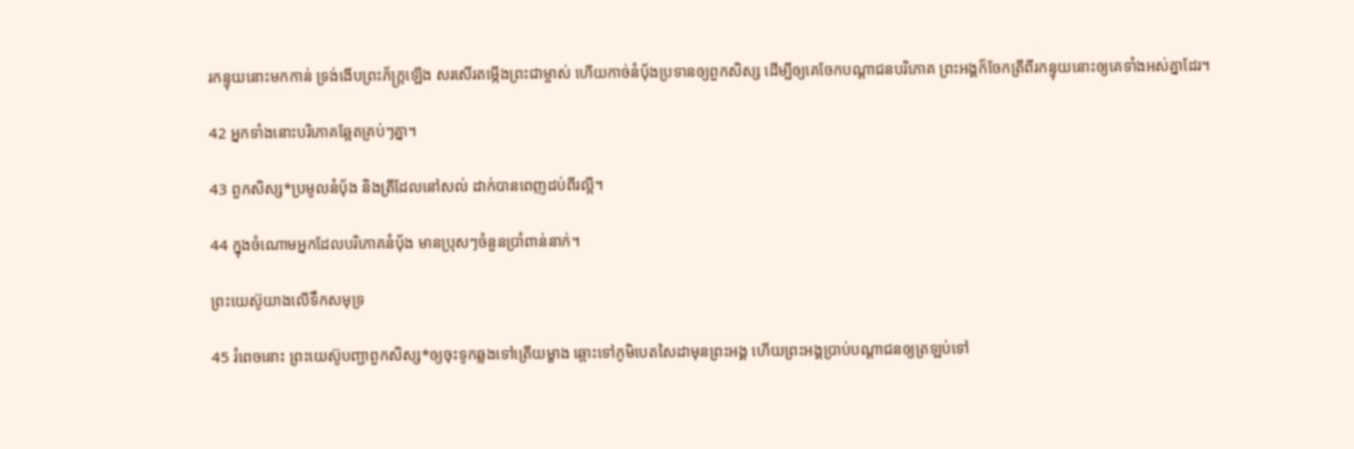រកន្ទុយនោះមកកាន់ ទ្រង់ងើបព្រះ‌ភ័ក្ត្រឡើង សរសើរតម្កើងព្រះ‌ជាម្ចាស់ ហើយកាច់នំប៉័ងប្រទានឲ្យពួកសិស្ស ដើម្បីឲ្យគេចែកបណ្ដា‌ជនបរិ‌ភោគ ព្រះ‌អង្គក៏ចែកត្រីពីរកន្ទុយនោះឲ្យគេទាំងអស់គ្នាដែរ។

42 អ្នកទាំងនោះបរិ‌ភោគឆ្អែតគ្រប់ៗគ្នា។

43 ពួកសិស្ស*ប្រមូលនំប៉័ង និងត្រីដែលនៅសល់ ដាក់បានពេញដប់‌ពីរល្អី។

44 ក្នុងចំណោមអ្នកដែលបរិ‌ភោគនំប៉័ង មានប្រុសៗចំនួនប្រាំពាន់នាក់។

ព្រះ‌យេស៊ូយាងលើទឹកសមុទ្រ

45 រំពេចនោះ ព្រះ‌យេស៊ូបញ្ជាពួកសិស្ស*ឲ្យចុះទូកឆ្លងទៅត្រើយម្ខាង ឆ្ពោះទៅភូមិបេតសៃ‌ដាមុនព្រះ‌អង្គ ហើយព្រះ‌អង្គប្រាប់បណ្ដា‌ជនឲ្យត្រឡប់ទៅ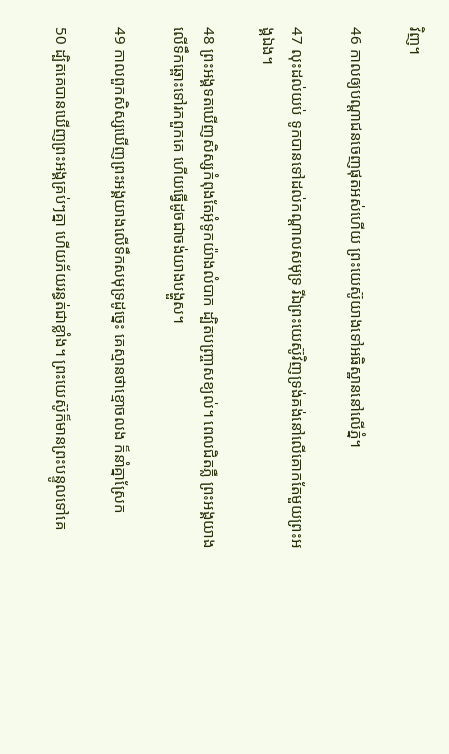វិញ។

46 កាលឲ្យបណ្ដា‌ជនចេញផុតអស់ហើយ ព្រះ‌យេស៊ូយាងទៅអធិ‌ស្ឋាននៅលើភ្នំ។

47 លុះដល់យប់ ទូកបានទៅដល់កណ្ដាលសមុទ្រ រីឯព្រះ‌យេស៊ូវិញទ្រង់គង់នៅលើគោកតែមួយព្រះ‌អង្គឯង។

48 ព្រះ‌អង្គទតឃើញសិស្សកំពុងតែអុំទូកយ៉ាងលំបាក ដ្បិតបញ្ច្រាសខ្យល់។ ពេលជិតភ្លឺ ព្រះ‌អង្គយាងលើទឹកឆ្ពោះទៅរកពួកគេ ហើយធ្វើដូចជាចង់យាងបង្ហួស។

49 កាលពួកសិស្សឃើញព្រះ‌អង្គយាងលើទឹកសមុទ្រដូច្នេះ គេស្មានថាខ្មោចលង ក៏នាំគ្នាស្រែក

50 ដ្បិតគេបានឃើញព្រះ‌អង្គគ្រប់ៗគ្នា ហើយភ័យរន្ធត់ជាខ្លាំង។ ព្រះ‌យេស៊ូក៏មានព្រះ‌បន្ទូលទៅគេ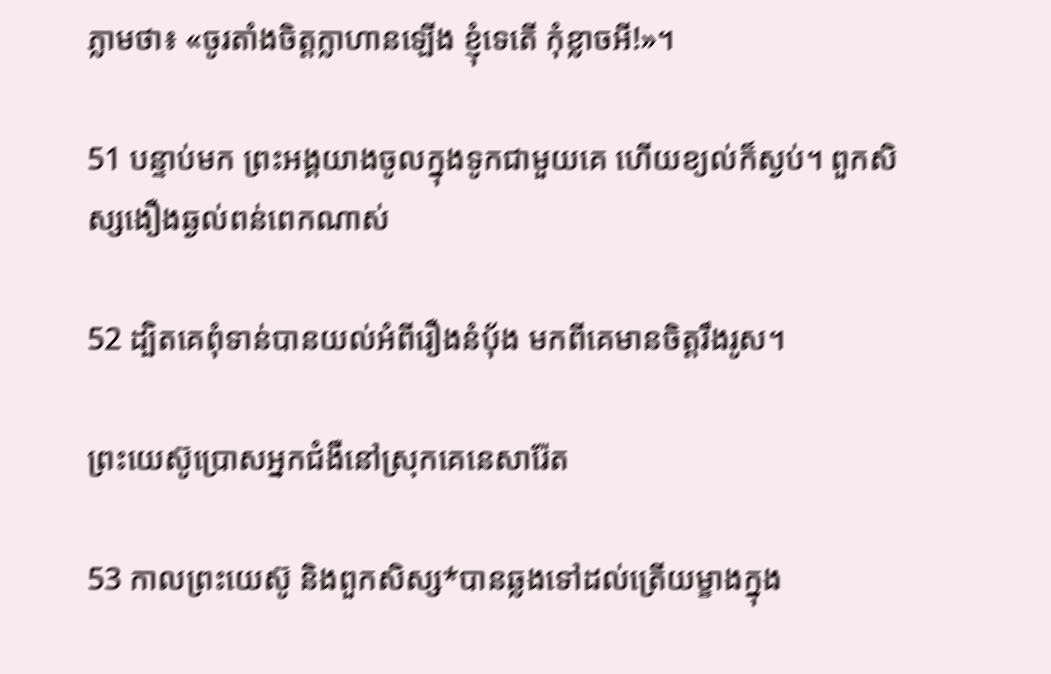ភ្លាមថា៖ «ចូរតាំងចិត្តក្លា‌ហានឡើង ខ្ញុំទេតើ កុំខ្លាចអី!»។

51 បន្ទាប់មក ព្រះ‌អង្គយាងចូលក្នុងទូកជាមួយគេ ហើយខ្យល់ក៏ស្ងប់។ ពួកសិស្សងឿង‌ឆ្ងល់ពន់‌ពេកណាស់

52 ដ្បិតគេពុំទាន់បានយល់អំពីរឿងនំប៉័ង មកពីគេមានចិត្តរឹង‌រូស។

ព្រះ‌យេស៊ូប្រោសអ្នកជំងឺនៅស្រុកគេនេ‌សារ៉ែត

53 កាលព្រះ‌យេស៊ូ និងពួកសិស្ស*បានឆ្លងទៅដល់ត្រើយម្ខាងក្នុង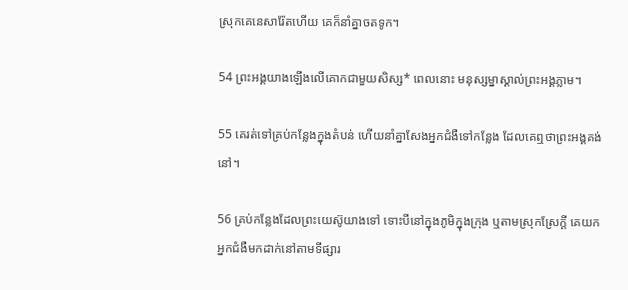ស្រុកគេនេ‌សារ៉ែតហើយ គេក៏នាំគ្នាចតទូក។

54 ព្រះ‌អង្គយាងឡើងលើគោកជាមួយសិស្ស* ពេលនោះ មនុស្ស‌ម្នាស្គាល់ព្រះ‌អង្គភ្លាម។

55 គេរត់ទៅគ្រប់កន្លែងក្នុងតំបន់ ហើយនាំគ្នាសែងអ្នកជំងឺទៅកន្លែង ដែលគេឮថាព្រះ‌អង្គគង់នៅ។

56 គ្រប់កន្លែងដែលព្រះ‌យេស៊ូយាងទៅ ទោះបីនៅក្នុងភូមិក្នុងក្រុង ឬតាមស្រុកស្រែក្ដី គេយកអ្នកជំងឺមកដាក់នៅតាមទី‌ផ្សារ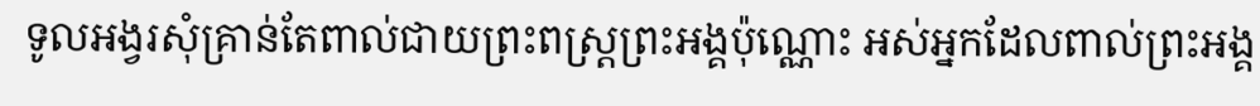ទូល‌អង្វរសុំគ្រាន់តែពាល់ជាយព្រះ‌ពស្ដ្រព្រះ‌អង្គប៉ុណ្ណោះ អស់អ្នកដែលពាល់ព្រះ‌អង្គ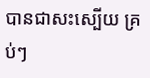បានជាសះ‌ស្បើយ គ្រប់ៗ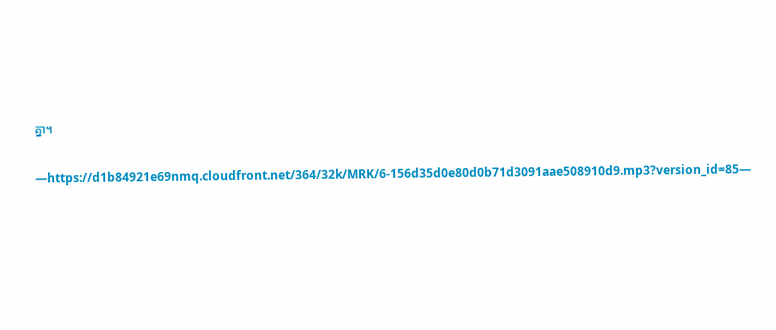គ្នា។

—https://d1b84921e69nmq.cloudfront.net/364/32k/MRK/6-156d35d0e80d0b71d3091aae508910d9.mp3?version_id=85—